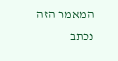המאמר הזה נכתב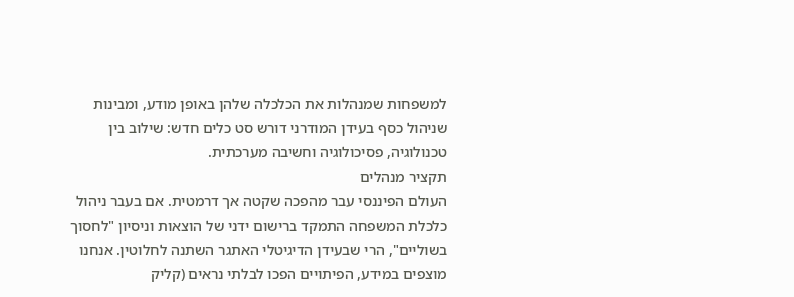למשפחות שמנהלות את הכלכלה שלהן באופן מודע, ומבינות שניהול כסף בעידן המודרני דורש סט כלים חדש: שילוב בין טכנולוגיה, פסיכולוגיה וחשיבה מערכתית.
תקציר מנהלים
העולם הפיננסי עבר מהפכה שקטה אך דרמטית. אם בעבר ניהול כלכלת המשפחה התמקד ברישום ידני של הוצאות וניסיון "לחסוך בשוליים", הרי שבעידן הדיגיטלי האתגר השתנה לחלוטין. אנחנו מוצפים במידע, הפיתויים הפכו לבלתי נראים (קליק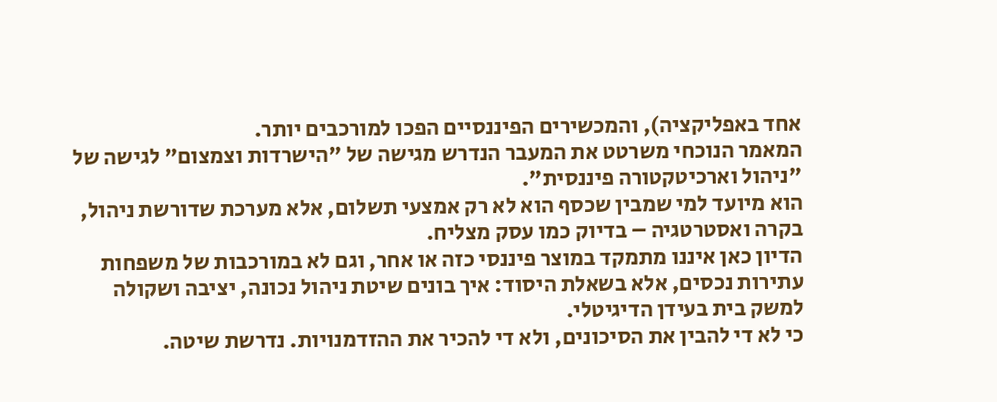אחד באפליקציה), והמכשירים הפיננסיים הפכו למורכבים יותר.
המאמר הנוכחי משרטט את המעבר הנדרש מגישה של "הישרדות וצמצום" לגישה של "ניהול וארכיטקטורה פיננסית".
הוא מיועד למי שמבין שכסף הוא לא רק אמצעי תשלום, אלא מערכת שדורשת ניהול, בקרה ואסטרטגיה – בדיוק כמו עסק מצליח.
הדיון כאן איננו מתמקד במוצר פיננסי כזה או אחר, וגם לא במורכבות של משפחות עתירות נכסים, אלא בשאלת היסוד: איך בונים שיטת ניהול נכונה, יציבה ושקולה למשק בית בעידן הדיגיטלי.
כי לא די להבין את הסיכונים, ולא די להכיר את ההזדמנויות. נדרשת שיטה.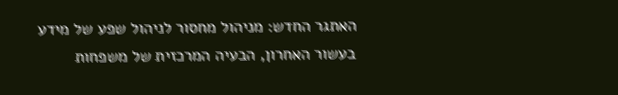האתגר החדש: מניהול מחסור לניהול שפע של מידע
בעשור האחרון, הבעיה המרכזית של משפחות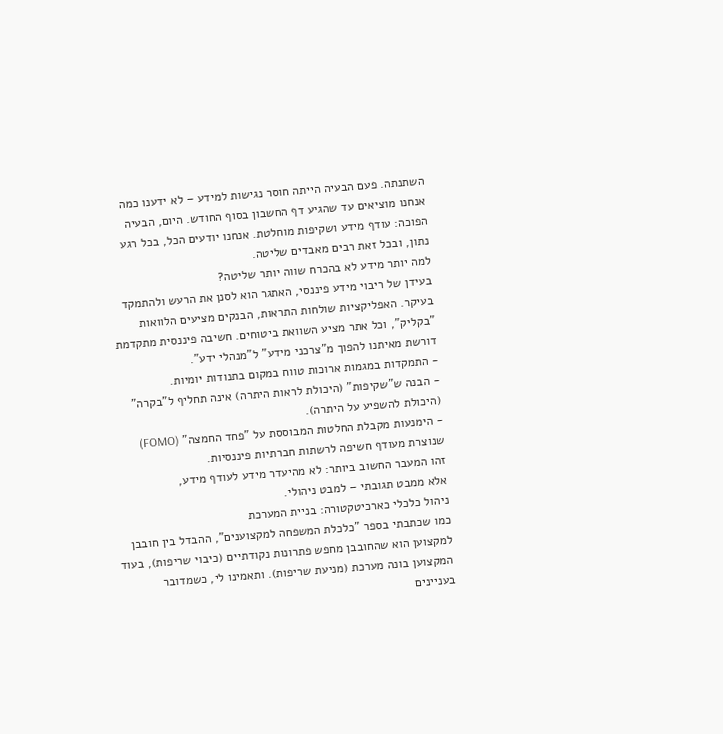השתנתה. פעם הבעיה הייתה חוסר נגישות למידע – לא ידענו כמה אנחנו מוציאים עד שהגיע דף החשבון בסוף החודש. היום, הבעיה הפוכה: עודף מידע ושקיפות מוחלטת. אנחנו יודעים הכל, בכל רגע נתון, ובכל זאת רבים מאבדים שליטה.
למה יותר מידע לא בהכרח שווה יותר שליטה?
בעידן של ריבוי מידע פיננסי, האתגר הוא לסנן את הרעש ולהתמקד בעיקר. האפליקציות שולחות התראות, הבנקים מציעים הלוואות "בקליק", וכל אתר מציע השוואת ביטוחים. חשיבה פיננסית מתקדמת דורשת מאיתנו להפוך מ"צרכני מידע" ל"מנהלי ידע".
- התמקדות במגמות ארוכות טווח במקום בתנודות יומיות.
- הבנה ש"שקיפות" (היכולת לראות היתרה) אינה תחליף ל"בקרה" (היכולת להשפיע על היתרה).
- הימנעות מקבלת החלטות המבוססת על "פחד החמצה" (FOMO) שנוצרת מעודף חשיפה לרשתות חברתיות פיננסיות.
זהו המעבר החשוב ביותר: לא מהיעדר מידע לעודף מידע,
אלא ממבט תגובתי – למבט ניהולי.
ניהול כלכלי כארכיטקטורה: בניית המערכת
כמו שכתבתי בספר "כלכלת המשפחה למקצוענים", ההבדל בין חובבן למקצוען הוא שהחובבן מחפש פתרונות נקודתיים (כיבוי שריפות), בעוד המקצוען בונה מערכת (מניעת שריפות). ותאמינו לי, כשמדובר בעניינים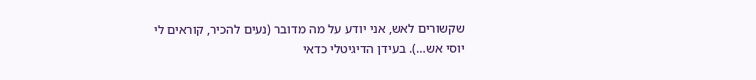שקשורים לאש, אני יודע על מה מדובר (נעים להכיר, קוראים לי יוסי אש…). בעידן הדיגיטלי כדאי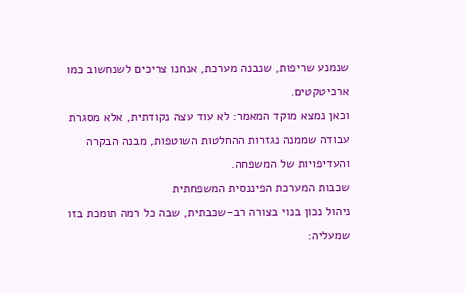שנמנע שריפות, שנבנה מערכת, אנחנו צריכים לשנחשוב כמו ארכיטקטים.
וכאן נמצא מוקד המאמר: לא עוד עצה נקודתית, אלא מסגרת עבודה שממנה נגזרות ההחלטות השוטפות, מבנה הבקרה והעדיפויות של המשפחה.
שכבות המערכת הפיננסית המשפחתית
ניהול נכון בנוי בצורה רב-שכבתית, שבה כל רמה תומכת בזו שמעליה: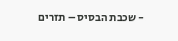- שכבת הבסיס – תזרים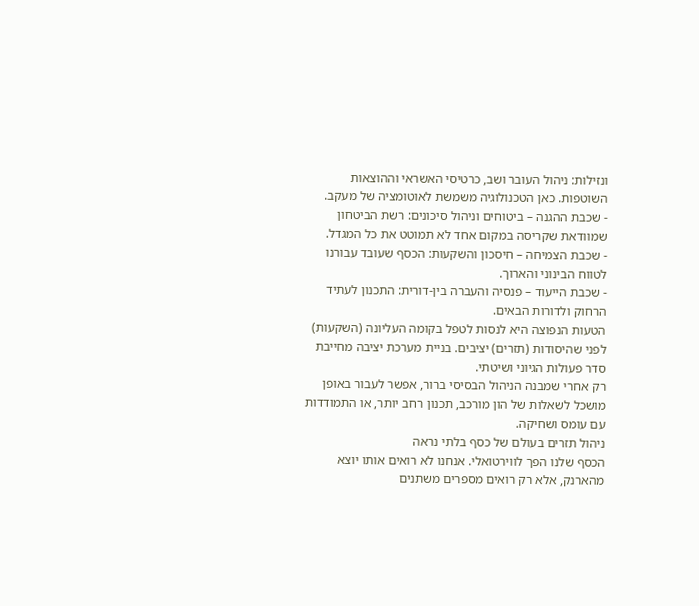ונזילות: ניהול העובר ושב, כרטיסי האשראי וההוצאות השוטפות. כאן הטכנולוגיה משמשת לאוטומציה של מעקב.
- שכבת ההגנה – ביטוחים וניהול סיכונים: רשת הביטחון שמוודאת שקריסה במקום אחד לא תמוטט את כל המגדל.
- שכבת הצמיחה – חיסכון והשקעות: הכסף שעובד עבורנו לטווח הבינוני והארוך.
- שכבת הייעוד – פנסיה והעברה בין-דורית: התכנון לעתיד הרחוק ולדורות הבאים.
הטעות הנפוצה היא לנסות לטפל בקומה העליונה (השקעות) לפני שהיסודות (תזרים) יציבים. בניית מערכת יציבה מחייבת סדר פעולות הגיוני ושיטתי.
רק אחרי שמבנה הניהול הבסיסי ברור, אפשר לעבור באופן מושכל לשאלות של הון מורכב, תכנון רחב יותר, או התמודדות עם עומס ושחיקה.
ניהול תזרים בעולם של כסף בלתי נראה
הכסף שלנו הפך לווירטואלי. אנחנו לא רואים אותו יוצא מהארנק, אלא רק רואים מספרים משתנים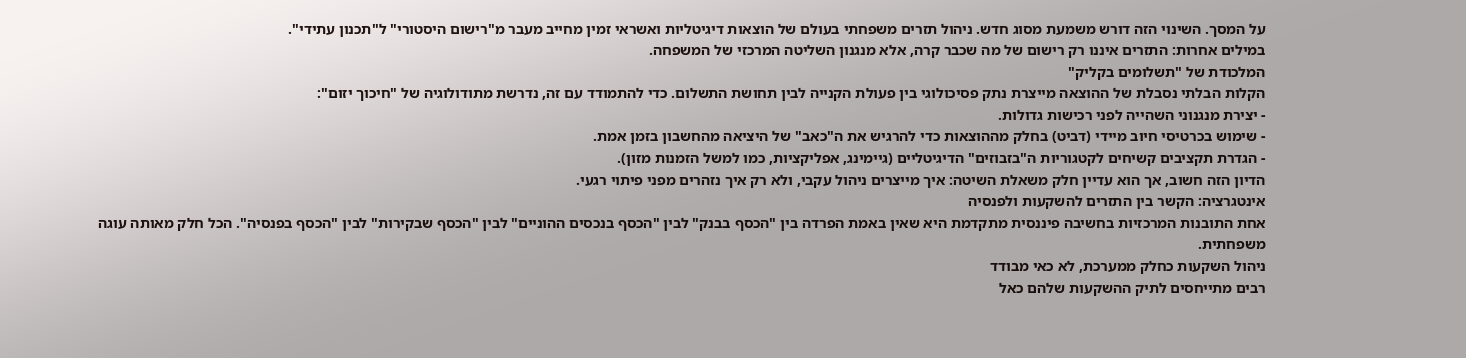על המסך. השינוי הזה דורש משמעת מסוג חדש. ניהול תזרים משפחתי בעולם של הוצאות דיגיטליות ואשראי זמין מחייב מעבר מ"רישום היסטורי" ל"תכנון עתידי".
במילים אחרות: התזרים איננו רק רישום של מה שכבר קרה, אלא מנגנון השליטה המרכזי של המשפחה.
המלכודת של "תשלומים בקליק"
הקלות הבלתי נסבלת של ההוצאה מייצרת נתק פסיכולוגי בין פעולת הקנייה לבין תחושת התשלום. כדי להתמודד עם זה, נדרשת מתודולוגיה של "חיכוך יזום":
- יצירת מנגנוני השהייה לפני רכישות גדולות.
- שימוש בכרטיסי חיוב מיידי (דביט) בחלק מההוצאות כדי להרגיש את ה"כאב" של היציאה מהחשבון בזמן אמת.
- הגדרת תקציבים קשיחים לקטגוריות ה"בזבוזים" הדיגיטליים (גיימינג, אפליקציות, כמו למשל הזמנות מזון).
הדיון הזה חשוב, אך הוא עדיין חלק משאלת השיטה: איך מייצרים ניהול עקבי, ולא רק איך נזהרים מפני פיתוי רגעי.
אינטגרציה: הקשר בין התזרים להשקעות ולפנסיה
אחת התובנות המרכזיות בחשיבה פיננסית מתקדמת היא שאין באמת הפרדה בין "הכסף בבנק" לבין "הכסף בנכסים ההוניים" לבין "הכסף שבקירות" לבין "הכסף בפנסיה". הכל חלק מאותה עוגה משפחתית.
ניהול השקעות כחלק ממערכת, לא כאי מבודד
רבים מתייחסים לתיק ההשקעות שלהם כאל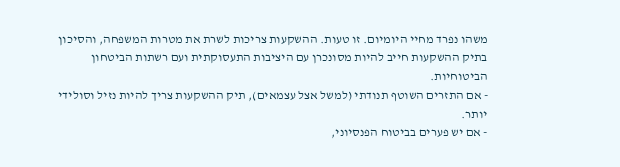משהו נפרד מחיי היומיום. זו טעות. ההשקעות צריכות לשרת את מטרות המשפחה, והסיכון בתיק ההשקעות חייב להיות מסונכרן עם היציבות התעסוקתית ועם רשתות הביטחון הביטוחיות.
- אם התזרים השוטף תנודתי (למשל אצל עצמאים), תיק ההשקעות צריך להיות נזיל וסולידי יותר.
- אם יש פערים בביטוח הפנסיוני,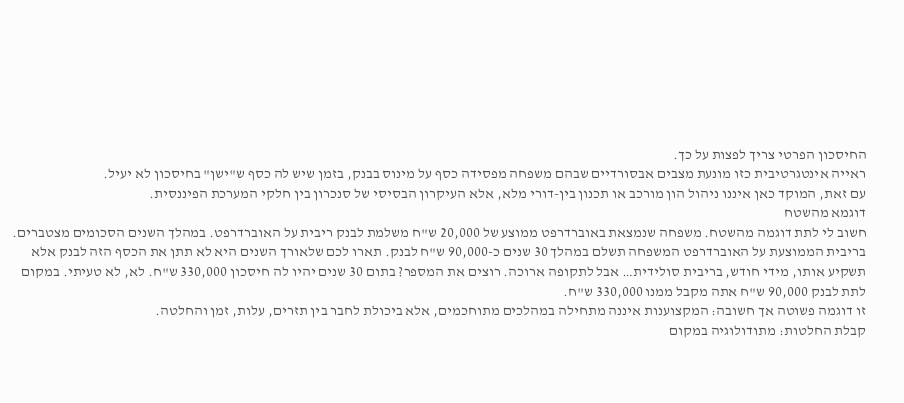החיסכון הפרטי צריך לפצות על כך.
ראייה אינטגרטיבית כזו מונעת מצבים אבסורדיים שבהם משפחה מפסידה כסף על מינוס בבנק, בזמן שיש לה כסף ש"ישן" בחיסכון לא יעיל.
עם זאת, המוקד כאן איננו ניהול הון מורכב או תכנון בין-דורי מלא, אלא העיקרון הבסיסי של סנכרון בין חלקי המערכת הפיננסית.
דוגמא מהשטח
חשוב לי לתת דוגמה מהשטח. משפחה שנמצאת באוברדרפט ממוצע של 20,000 ש"ח משלמת לבנק ריבית על האוברדרפט. במהלך השנים הסכומים מצטברים. בריבית הממוצעת על האוברדרפט המשפחה תשלם במהלך 30 שנים כ-90,000 ש"ח לבנק. תארו לכם שלאורך השנים היא לא תתן את הכסף הזה לבנק אלא תשקיע אותו, מידי חודש, בריבית סולידית… אבל לתקופה ארוכה. רוצים את המספר? בתום 30 שנים יהיו לה חיסכון 330,000 ש"ח. לא, לא טעיתי. במקום לתת לבנק 90,000 ש"ח אתה מקבל ממנו 330,000 ש"ח.
זו דוגמה פשוטה אך חשובה: המקצוענות איננה מתחילה במהלכים מתוחכמים, אלא ביכולת לחבר בין תזרים, עלות, זמן והחלטה.
קבלת החלטות: מתודולוגיה במקום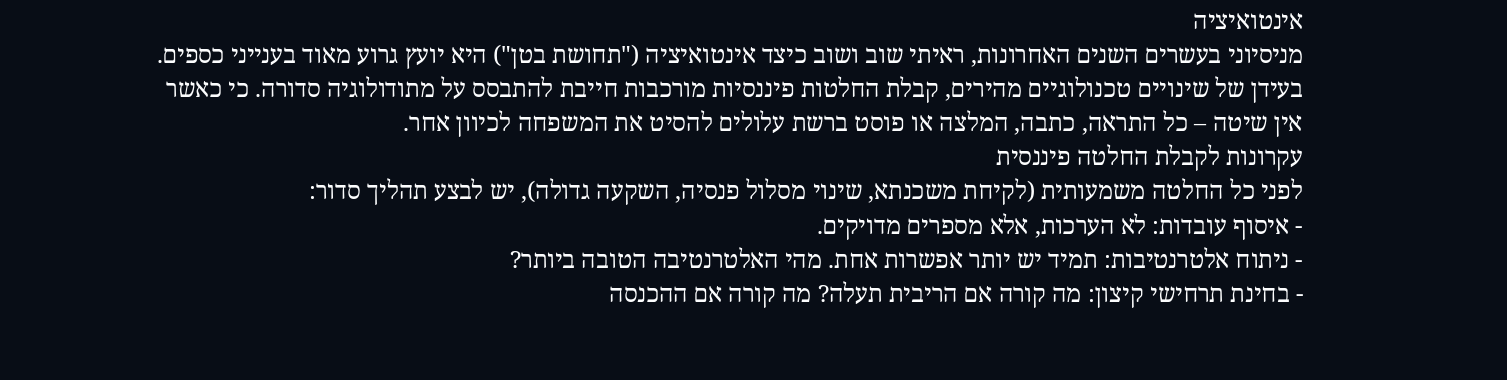אינטואיציה
מניסיוני בעשרים השנים האחרונות, ראיתי שוב ושוב כיצד אינטואיציה ("תחושת בטן") היא יועץ גרוע מאוד בענייני כספים. בעידן של שינויים טכנולוגיים מהירים, קבלת החלטות פיננסיות מורכבות חייבת להתבסס על מתודולוגיה סדורה. כי כאשר אין שיטה – כל התראה, כתבה, המלצה או פוסט ברשת עלולים להסיט את המשפחה לכיוון אחר.
עקרונות לקבלת החלטה פיננסית
לפני כל החלטה משמעותית (לקיחת משכנתא, שינוי מסלול פנסיה, השקעה גדולה), יש לבצע תהליך סדור:
- איסוף עובדות: לא הערכות, אלא מספרים מדויקים.
- ניתוח אלטרנטיבות: תמיד יש יותר אפשרות אחת. מהי האלטרנטיבה הטובה ביותר?
- בחינת תרחישי קיצון: מה קורה אם הריבית תעלה? מה קורה אם ההכנסה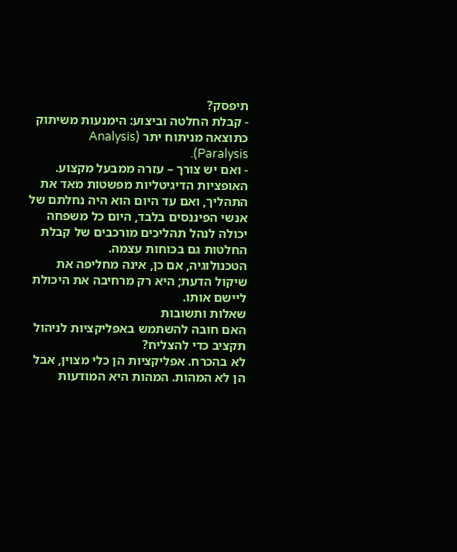תיפסק?
- קבלת החלטה וביצוע: הימנעות משיתוק כתוצאה מניתוח יתר (Analysis Paralysis).
- ואם יש צורך – עזרה ממבעל מקצוע.
האופציות הדיגיטליות מפשטות מאד את התהליך, ואם עד היום הוא היה נחלתם של אנשי הפיננסים בלבד, היום כל משפחה יכולה לנהל תהליכים מורכבים של קבלת החלטות גם בכוחות עצמה.
הטכנולוגיה, אם כן, אינה מחליפה את שיקול הדעת; היא רק מרחיבה את היכולת ליישם אותו.
שאלות ותשובות
האם חובה להשתמש באפליקציות לניהול תקציב כדי להצליח?
לא בהכרח. אפליקציות הן כלי מצוין, אבל הן לא המהות. המהות היא המודעות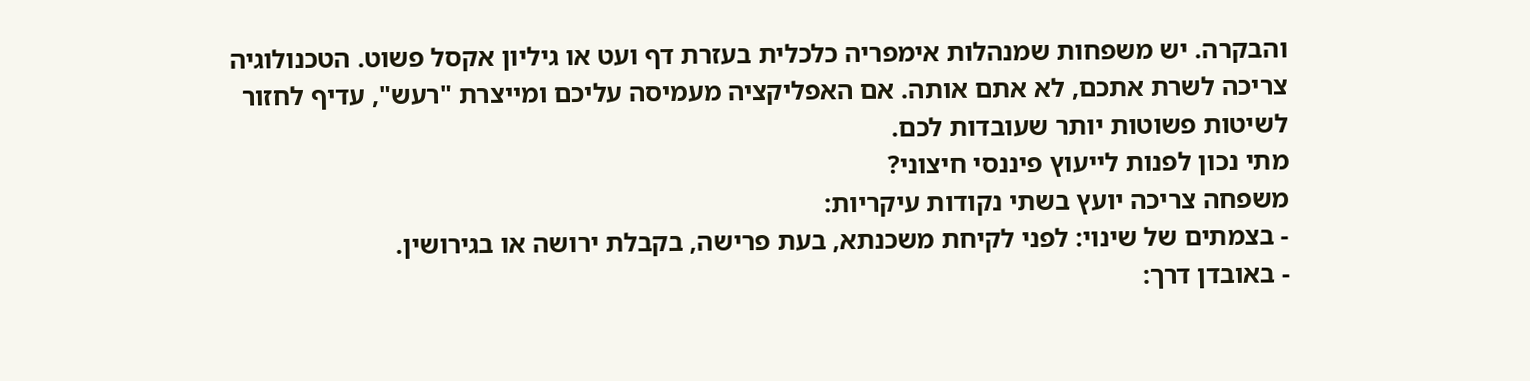והבקרה. יש משפחות שמנהלות אימפריה כלכלית בעזרת דף ועט או גיליון אקסל פשוט. הטכנולוגיה צריכה לשרת אתכם, לא אתם אותה. אם האפליקציה מעמיסה עליכם ומייצרת "רעש", עדיף לחזור לשיטות פשוטות יותר שעובדות לכם.
מתי נכון לפנות לייעוץ פיננסי חיצוני?
משפחה צריכה יועץ בשתי נקודות עיקריות:
- בצמתים של שינוי: לפני לקיחת משכנתא, בעת פרישה, בקבלת ירושה או בגירושין.
- באובדן דרך: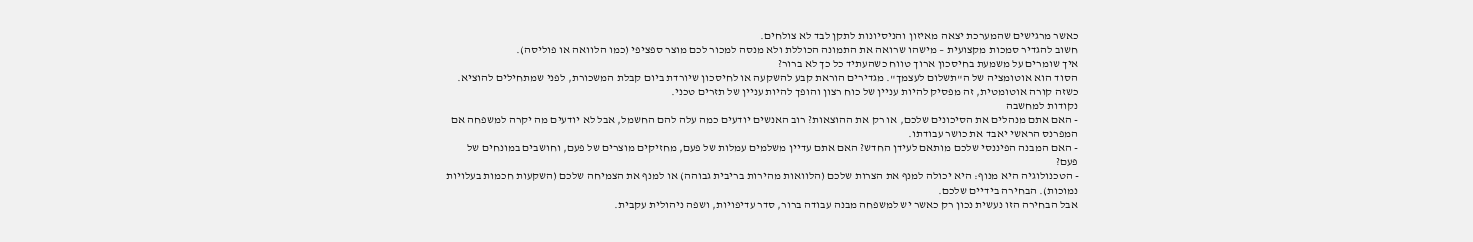כאשר מרגישים שהמערכת יצאה מאיזון והניסיונות לתקן לבד לא צולחים.
חשוב להגדיר סמכות מקצועית – מישהו שרואה את התמונה הכוללת ולא מנסה למכור לכם מוצר ספציפי (כמו הלוואה או פוליסה).
איך שומרים על משמעת בחיסכון ארוך טווח כשהעתיד כל כך לא ברור?
הסוד הוא אוטומציה של ה"תשלום לעצמך". מגדירים הוראת קבע להשקעה או לחיסכון שיורדת ביום קבלת המשכורת, לפני שמתחילים להוציא. כשזה קורה אוטומטית, זה מפסיק להיות עניין של כוח רצון והופך להיות עניין של תזרים טכני.
נקודות למחשבה
- האם אתם מנהלים את הסיכונים שלכם, או רק את ההוצאות? רוב האנשים יודעים כמה עלה להם החשמל, אבל לא יודעים מה יקרה למשפחה אם המפרנס הראשי יאבד את כושר עבודתו.
- האם המבנה הפיננסי שלכם מותאם לעידן החדש? האם אתם עדיין משלמים עמלות של פעם, מחזיקים מוצרים של פעם, וחושבים במונחים של פעם?
- הטכנולוגיה היא מנוף: היא יכולה למנף את הצרות שלכם (הלוואות מהירות בריבית גבוהה) או למנף את הצמיחה שלכם (השקעות חכמות בעלויות נמוכות). הבחירה בידיים שלכם.
אבל הבחירה הזו נעשית נכון רק כאשר יש למשפחה מבנה עבודה ברור, סדר עדיפויות, ושפה ניהולית עקבית.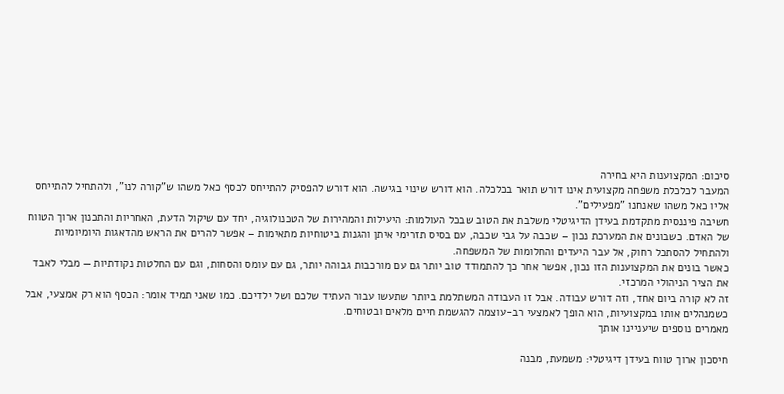סיכום: המקצוענות היא בחירה
המעבר לכלכלת משפחה מקצועית אינו דורש תואר בכלכלה. הוא דורש שינוי בגישה. הוא דורש להפסיק להתייחס לכסף כאל משהו ש"קורה לנו", ולהתחיל להתייחס אליו כאל משהו שאנחנו "מפעילים".
חשיבה פיננסית מתקדמת בעידן הדיגיטלי משלבת את הטוב שבכל העולמות: היעילות והמהירות של הטכנולוגיה, יחד עם שיקול הדעת, האחריות והתכנון ארוך הטווח של האדם. כשבונים את המערכת נכון – שכבה על גבי שכבה, עם בסיס תזרימי איתן והגנות ביטוחיות מתאימות – אפשר להרים את הראש מהדאגות היומיומיות ולהתחיל להסתכל רחוק, אל עבר היעדים והחלומות של המשפחה.
כאשר בונים את המקצוענות הזו נכון, אפשר אחר כך להתמודד טוב יותר גם עם מורכבות גבוהה יותר, גם עם עומס והסחות, וגם עם החלטות נקודתיות — מבלי לאבד את הציר הניהולי המרכזי.
זה לא קורה ביום אחד, וזה דורש עבודה. אבל זו העבודה המשתלמת ביותר שתעשו עבור העתיד שלכם ושל ילדיכם. כמו שאני תמיד אומר: הכסף הוא רק אמצעי, אבל כשמנהלים אותו במקצועיות, הוא הופך לאמצעי רב-עוצמה להגשמת חיים מלאים ובטוחים.
מאמרים נוספים שיעניינו אותך

חיסכון ארוך טווח בעידן דיגיטלי: משמעת, מבנה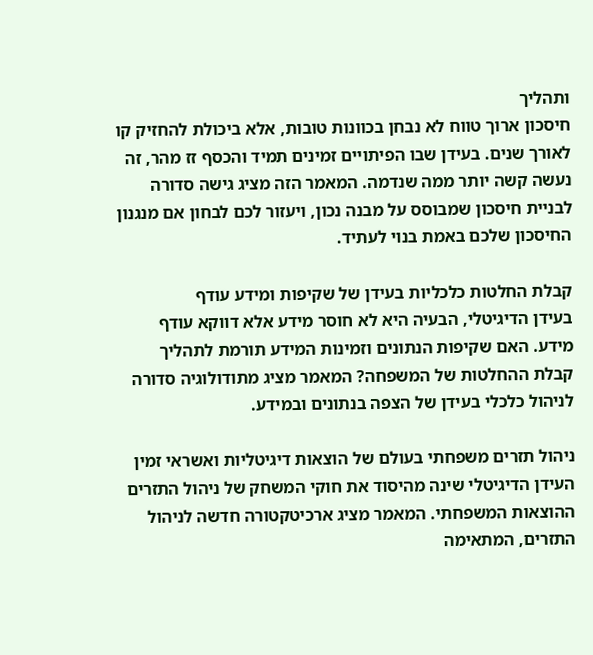ותהליך
חיסכון ארוך טווח לא נבחן בכוונות טובות, אלא ביכולת להחזיק קו לאורך שנים. בעידן שבו הפיתויים זמינים תמיד והכסף זז מהר, זה נעשה קשה יותר ממה שנדמה. המאמר הזה מציג גישה סדורה לבניית חיסכון שמבוסס על מבנה נכון, ויעזור לכם לבחון אם מנגנון החיסכון שלכם באמת בנוי לעתיד.

קבלת החלטות כלכליות בעידן של שקיפות ומידע עודף
בעידן הדיגיטלי, הבעיה היא לא חוסר מידע אלא דווקא עודף מידע. האם שקיפות הנתונים וזמינות המידע תורמת לתהליך קבלת ההחלטות של המשפחה? המאמר מציג מתודולוגיה סדורה לניהול כלכלי בעידן של הצפה בנתונים ובמידע.

ניהול תזרים משפחתי בעולם של הוצאות דיגיטליות ואשראי זמין
העידן הדיגיטלי שינה מהיסוד את חוקי המשחק של ניהול התזרים ההוצאות המשפחתי. המאמר מציג ארכיטקטורה חדשה לניהול התזרים, המתאימה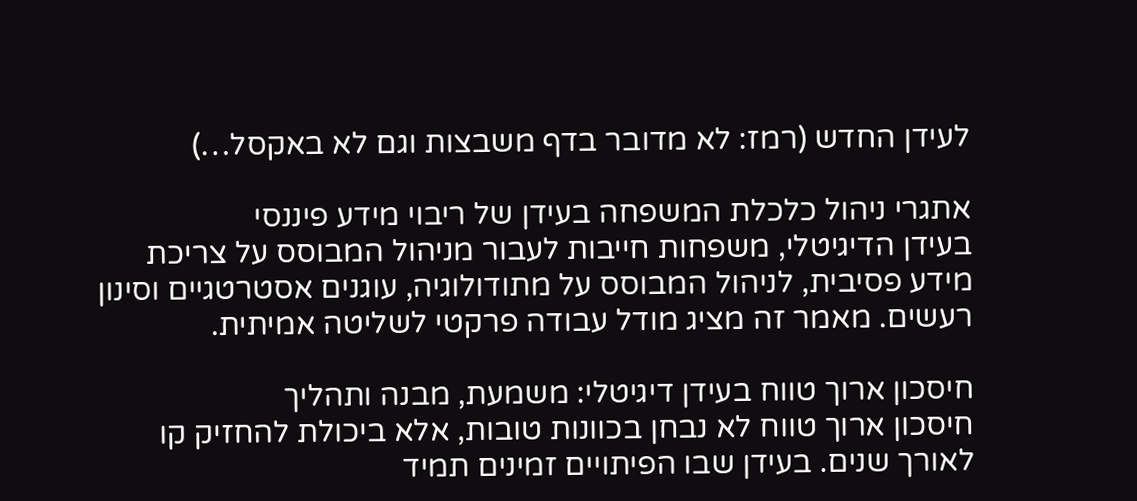לעידן החדש (רמז: לא מדובר בדף משבצות וגם לא באקסל…)

אתגרי ניהול כלכלת המשפחה בעידן של ריבוי מידע פיננסי
בעידן הדיגיטלי, משפחות חייבות לעבור מניהול המבוסס על צריכת מידע פסיבית, לניהול המבוסס על מתודולוגיה, עוגנים אסטרטגיים וסינון רעשים. מאמר זה מציג מודל עבודה פרקטי לשליטה אמיתית.

חיסכון ארוך טווח בעידן דיגיטלי: משמעת, מבנה ותהליך
חיסכון ארוך טווח לא נבחן בכוונות טובות, אלא ביכולת להחזיק קו לאורך שנים. בעידן שבו הפיתויים זמינים תמיד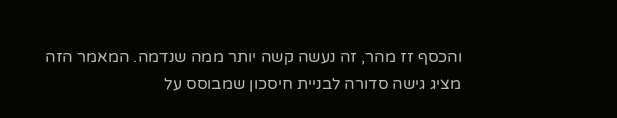והכסף זז מהר, זה נעשה קשה יותר ממה שנדמה. המאמר הזה מציג גישה סדורה לבניית חיסכון שמבוסס על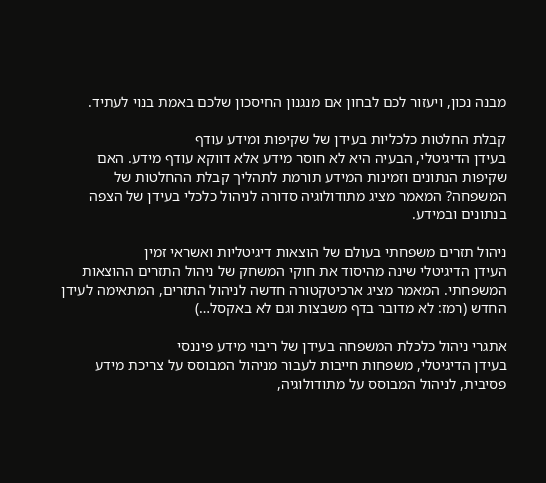מבנה נכון, ויעזור לכם לבחון אם מנגנון החיסכון שלכם באמת בנוי לעתיד.

קבלת החלטות כלכליות בעידן של שקיפות ומידע עודף
בעידן הדיגיטלי, הבעיה היא לא חוסר מידע אלא דווקא עודף מידע. האם שקיפות הנתונים וזמינות המידע תורמת לתהליך קבלת ההחלטות של המשפחה? המאמר מציג מתודולוגיה סדורה לניהול כלכלי בעידן של הצפה בנתונים ובמידע.

ניהול תזרים משפחתי בעולם של הוצאות דיגיטליות ואשראי זמין
העידן הדיגיטלי שינה מהיסוד את חוקי המשחק של ניהול התזרים ההוצאות המשפחתי. המאמר מציג ארכיטקטורה חדשה לניהול התזרים, המתאימה לעידן החדש (רמז: לא מדובר בדף משבצות וגם לא באקסל…)

אתגרי ניהול כלכלת המשפחה בעידן של ריבוי מידע פיננסי
בעידן הדיגיטלי, משפחות חייבות לעבור מניהול המבוסס על צריכת מידע פסיבית, לניהול המבוסס על מתודולוגיה,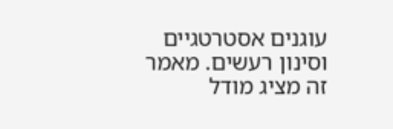עוגנים אסטרטגיים וסינון רעשים. מאמר זה מציג מודל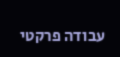עבודה פרקטי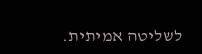לשליטה אמיתית.